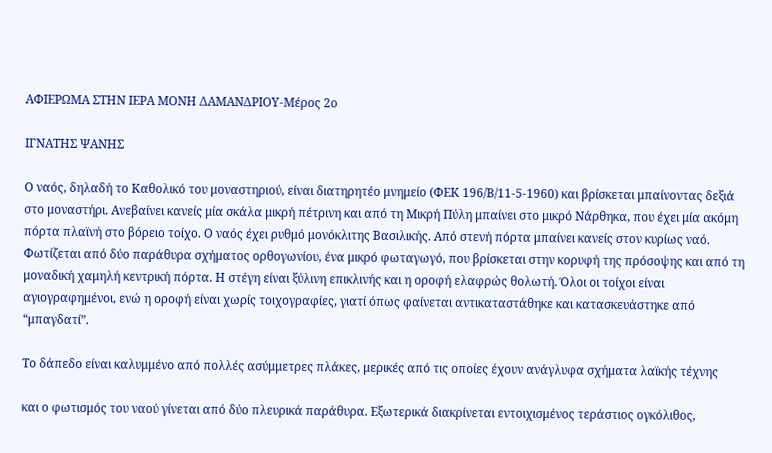ΑΦΙΕΡΩΜΑ ΣΤΗΝ ΙΕΡΑ ΜΟΝΗ ΔΑΜΑΝΔΡΙΟΥ-Μέρος 2ο

ΙΓΝΑΤΗΣ ΨΑΝΗΣ

Ο ναός, δηλαδή το Καθολικό του μοναστηριού, είναι διατηρητέο μνημείο (ΦΕΚ 196/Β/11-5-1960) και βρίσκεται μπαίνοντας δεξιά στο μοναστήρι. Ανεβαίνει κανείς μία σκάλα μικρή πέτρινη και από τη Μικρή Πύλη μπαίνει στο μικρό Νάρθηκα, που έχει μία ακόμη πόρτα πλαϊνή στο βόρειο τοίχο. Ο ναός έχει ρυθμό μονόκλιτης Βασιλικής. Από στενή πόρτα μπαίνει κανείς στον κυρίως ναό. Φωτίζεται από δύο παράθυρα σχήματος ορθογωνίου, ένα μικρό φωταγωγό, που βρίσκεται στην κορυφή της πρόσοψης και από τη μοναδική χαμηλή κεντρική πόρτα. Η στέγη είναι ξύλινη επικλινής και η οροφή ελαφρώς θολωτή. Όλοι οι τοίχοι είναι αγιογραφημένοι, ενώ η οροφή είναι χωρίς τοιχογραφίες, γιατί όπως φαίνεται αντικαταστάθηκε και κατασκευάστηκε από “μπαγδατί”.

Το δάπεδο είναι καλυμμένο από πολλές ασύμμετρες πλάκες, μερικές από τις οποίες έχουν ανάγλυφα σχήματα λαϊκής τέχνης

και ο φωτισμός του ναού γίνεται από δύο πλευρικά παράθυρα. Εξωτερικά διακρίνεται εντοιχισμένος τεράστιος ογκόλιθος,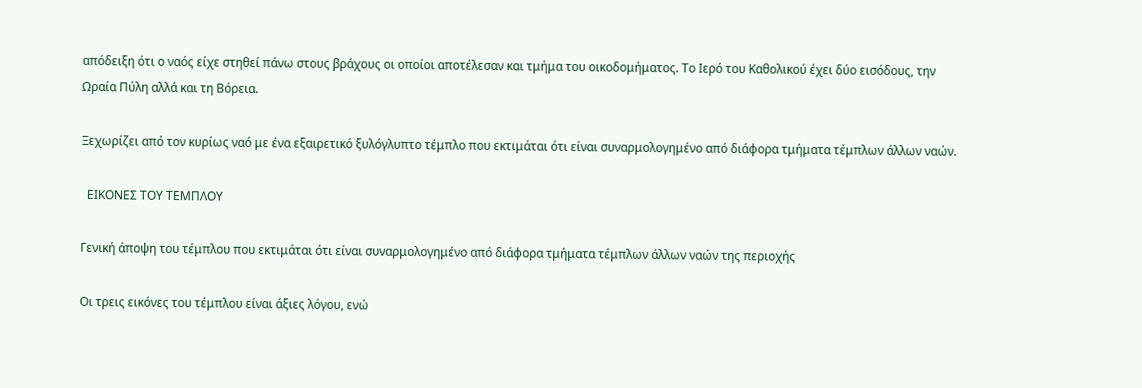απόδειξη ότι ο ναός είχε στηθεί πάνω στους βράχους οι οποίοι αποτέλεσαν και τμήμα του οικοδομήματος. Το Ιερό του Καθολικού έχει δύο εισόδους, την Ωραία Πύλη αλλά και τη Βόρεια.

Ξεχωρίζει από τον κυρίως ναό με ένα εξαιρετικό ξυλόγλυπτο τέμπλο που εκτιμάται ότι είναι συναρμολογημένο από διάφορα τμήματα τέμπλων άλλων ναών.

  ΕΙΚΟΝΕΣ ΤΟΥ ΤΕΜΠΛΟΥ

Γενική άποψη του τέμπλου που εκτιμάται ότι είναι συναρμολογημένο από διάφορα τμήματα τέμπλων άλλων ναών της περιοχής

Οι τρεις εικόνες του τέμπλου είναι άξιες λόγου, ενώ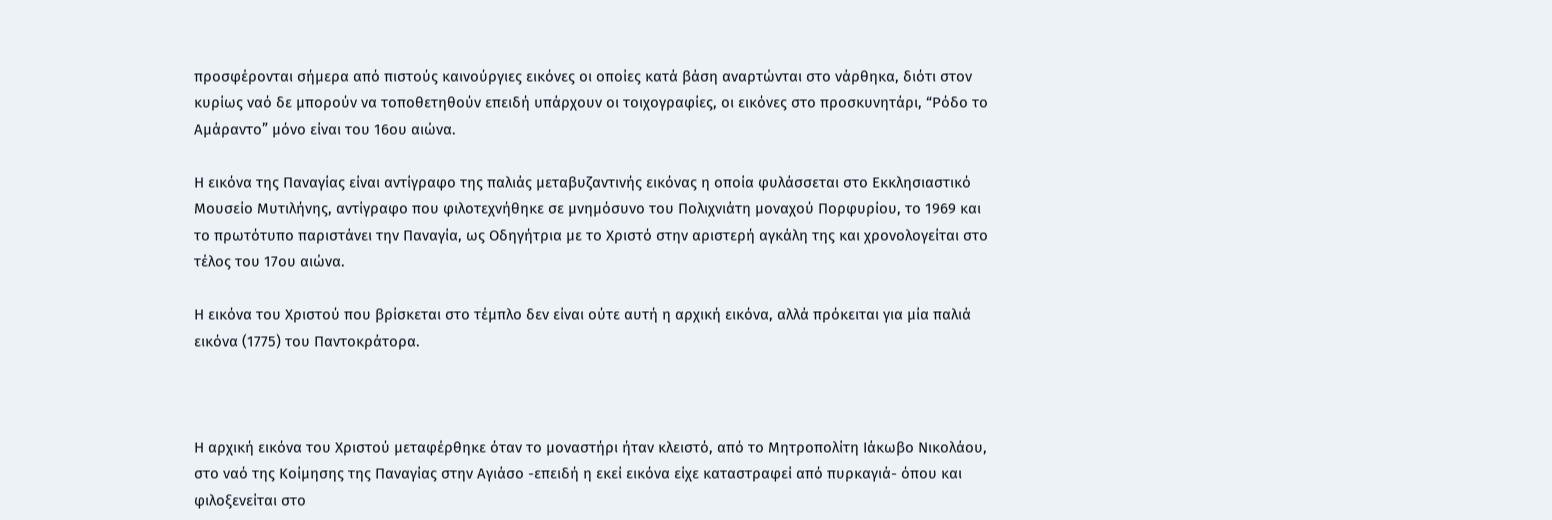προσφέρονται σήμερα από πιστούς καινούργιες εικόνες οι οποίες κατά βάση αναρτώνται στο νάρθηκα, διότι στον κυρίως ναό δε μπορούν να τοποθετηθούν επειδή υπάρχουν οι τοιχογραφίες, οι εικόνες στο προσκυνητάρι, “Ρόδο το Αμάραντο” μόνο είναι του 16ου αιώνα.

Η εικόνα της Παναγίας είναι αντίγραφο της παλιάς μεταβυζαντινής εικόνας η οποία φυλάσσεται στο Εκκλησιαστικό Μουσείο Μυτιλήνης, αντίγραφο που φιλοτεχνήθηκε σε μνημόσυνο του Πολιχνιάτη μοναχού Πορφυρίου, το 1969 και το πρωτότυπο παριστάνει την Παναγία, ως Οδηγήτρια με το Χριστό στην αριστερή αγκάλη της και χρονολογείται στο τέλος του 17ου αιώνα.

Η εικόνα του Χριστού που βρίσκεται στο τέμπλο δεν είναι ούτε αυτή η αρχική εικόνα, αλλά πρόκειται για μία παλιά εικόνα (1775) του Παντοκράτορα.



Η αρχική εικόνα του Χριστού μεταφέρθηκε όταν το μοναστήρι ήταν κλειστό, από το Μητροπολίτη Ιάκωβο Νικολάου, στο ναό της Κοίμησης της Παναγίας στην Αγιάσο -επειδή η εκεί εικόνα είχε καταστραφεί από πυρκαγιά- όπου και φιλοξενείται στο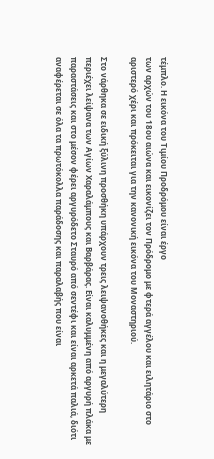τέμπλο. Η εικόνα του Τιμίου Προδρόμου είναι έργο
των αρχών του 18ου αιώνα και εικονίζει τον Πρόδρομο με φτερά αγγέλου και ειλητάριο στο αριστερό χέρι και πρόκειται για την κανονική εικόνα του Μοναστηριού.

Στο νάρθηκα σε ειδική ξύλινη προσθήκη υπάρχουν τρεις λειψανοθήκες και η μεγαλύτερη περιέχει λείψανα των Αγίων Χαραλάμπους και Βαρβάρας. Είναι καλυμμένη από αργυρή πλάκα με παραστάσεις και στο μέσον φέρει αργυρόδετο Σταυρό από σεντέφι και είναι αρκετά παλιά, διότι αναφέρεται σε όλα τα πρωτόκολλα παράδοσης και παραλαβής που είναι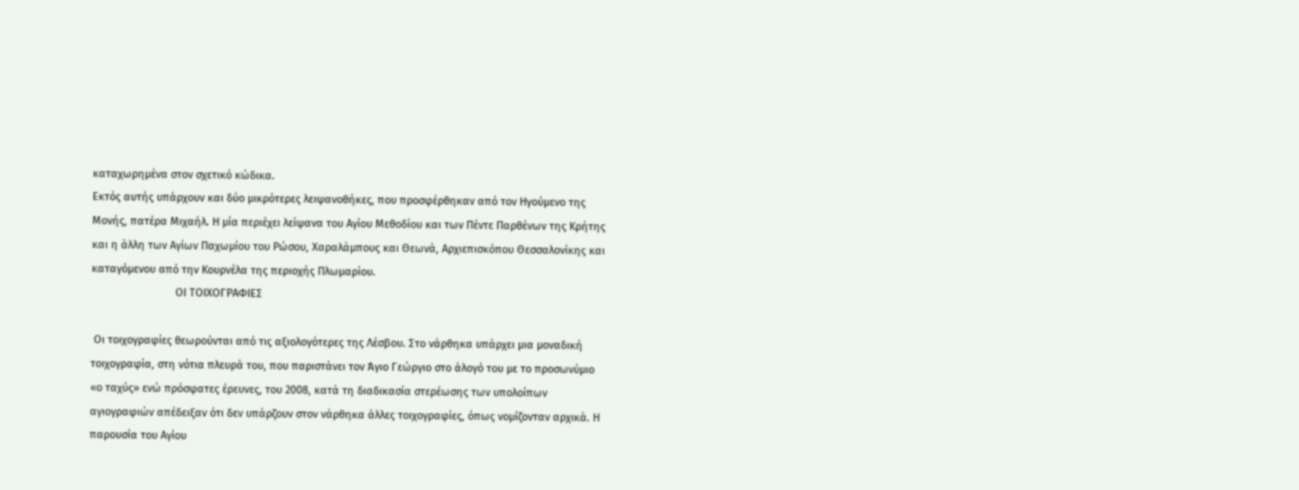καταχωρημένα στον σχετικό κώδικα.
Εκτός αυτής υπάρχουν και δύο μικρότερες λειψανοθήκες, που προσφέρθηκαν από τον Ηγούμενο της Μονής, πατέρα Μιχαήλ. Η μία περιέχει λείψανα του Αγίου Μεθοδίου και των Πέντε Παρθένων της Κρήτης και η άλλη των Αγίων Παχωμίου του Ρώσου, Χαραλάμπους και Θεωνά, Αρχιεπισκόπου Θεσσαλονίκης και καταγόμενου από την Κουρνέλα της περιοχής Πλωμαρίου.
                            ΟΙ ΤΟΙΧΟΓΡΑΦΙΕΣ

 Οι τοιχογραφίες θεωρούνται από τις αξιολογότερες της Λέσβου. Στο νάρθηκα υπάρχει μια μοναδική τοιχογραφία, στη νότια πλευρά του, που παριστάνει τον Άγιο Γεώργιο στο άλογό του με το προσωνύμιο «ο ταχύς» ενώ πρόσφατες έρευνες, του 2008, κατά τη διαδικασία στερέωσης των υπολοίπων αγιογραφιών απέδειξαν ότι δεν υπάρζουν στον νάρθηκα άλλες τοιχογραφίες, όπως νομίζονταν αρχικά. Η παρουσία του Αγίου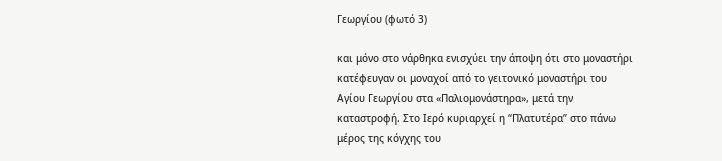Γεωργίου (φωτό 3)

και μόνο στο νάρθηκα ενισχύει την άποψη ότι στο μοναστήρι κατέφευγαν οι μοναχοί από το γειτονικό μοναστήρι του Αγίου Γεωργίου στα «Παλιομονάστηρα», μετά την καταστροφή. Στο Ιερό κυριαρχεί η “Πλατυτέρα” στο πάνω μέρος της κόγχης του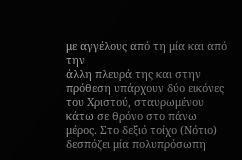με αγγέλους από τη μία και από την
άλλη πλευρά της και στην πρόθεση υπάρχουν δύο εικόνες του Χριστού, σταυρωμένου κάτω σε θρόνο στο πάνω μέρος. Στο δεξιό τοίχο (Νότιο) δεσπόζει μία πολυπρόσωπη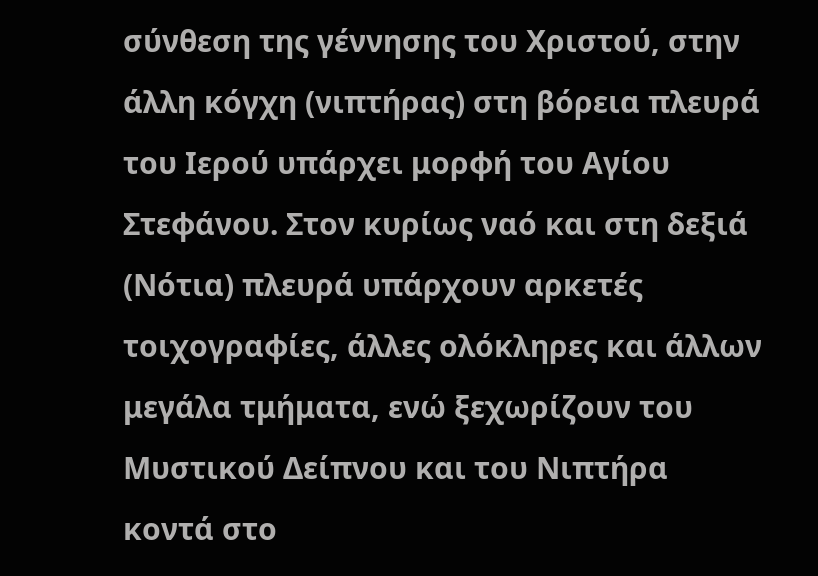σύνθεση της γέννησης του Χριστού, στην άλλη κόγχη (νιπτήρας) στη βόρεια πλευρά του Ιερού υπάρχει μορφή του Αγίου Στεφάνου. Στον κυρίως ναό και στη δεξιά (Νότια) πλευρά υπάρχουν αρκετές τοιχογραφίες, άλλες ολόκληρες και άλλων μεγάλα τμήματα, ενώ ξεχωρίζουν του Μυστικού Δείπνου και του Νιπτήρα κοντά στο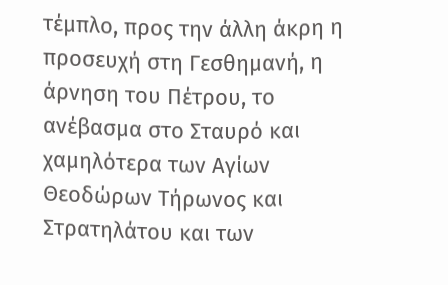τέμπλο, προς την άλλη άκρη η προσευχή στη Γεσθημανή, η άρνηση του Πέτρου, το ανέβασμα στο Σταυρό και χαμηλότερα των Αγίων Θεοδώρων Τήρωνος και Στρατηλάτου και των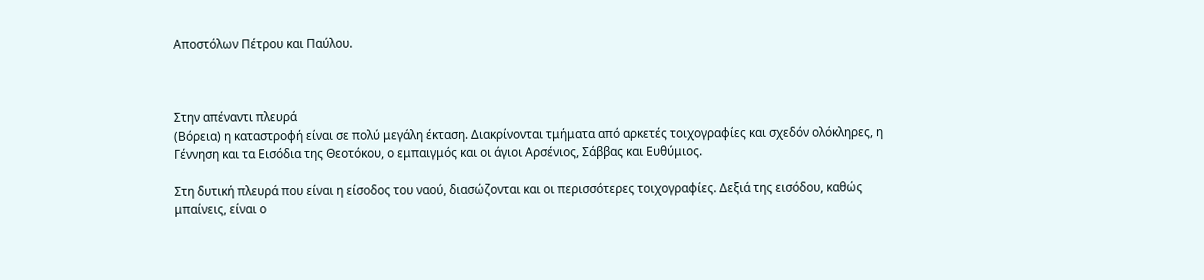Αποστόλων Πέτρου και Παύλου.



Στην απέναντι πλευρά
(Βόρεια) η καταστροφή είναι σε πολύ μεγάλη έκταση. Διακρίνονται τμήματα από αρκετές τοιχογραφίες και σχεδόν ολόκληρες, η Γέννηση και τα Εισόδια της Θεοτόκου, ο εμπαιγμός και οι άγιοι Αρσένιος, Σάββας και Ευθύμιος.

Στη δυτική πλευρά που είναι η είσοδος του ναού, διασώζονται και οι περισσότερες τοιχογραφίες. Δεξιά της εισόδου, καθώς μπαίνεις, είναι ο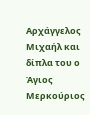Αρχάγγελος Μιχαήλ και δίπλα του ο Άγιος Μερκούριος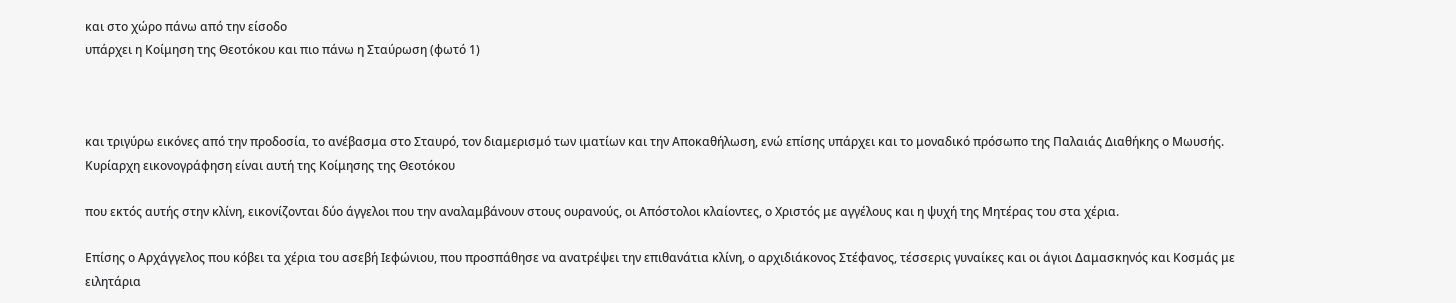και στο χώρο πάνω από την είσοδο
υπάρχει η Κοίμηση της Θεοτόκου και πιο πάνω η Σταύρωση (φωτό 1)



και τριγύρω εικόνες από την προδοσία, το ανέβασμα στο Σταυρό, τον διαμερισμό των ιματίων και την Αποκαθήλωση, ενώ επίσης υπάρχει και το μοναδικό πρόσωπο της Παλαιάς Διαθήκης ο Μωυσής. Κυρίαρχη εικονογράφηση είναι αυτή της Κοίμησης της Θεοτόκου

που εκτός αυτής στην κλίνη, εικονίζονται δύο άγγελοι που την αναλαμβάνουν στους ουρανούς, οι Απόστολοι κλαίοντες, ο Χριστός με αγγέλους και η ψυχή της Μητέρας του στα χέρια.

Επίσης ο Αρχάγγελος που κόβει τα χέρια του ασεβή Ιεφώνιου, που προσπάθησε να ανατρέψει την επιθανάτια κλίνη, ο αρχιδιάκονος Στέφανος, τέσσερις γυναίκες και οι άγιοι Δαμασκηνός και Κοσμάς με ειλητάρια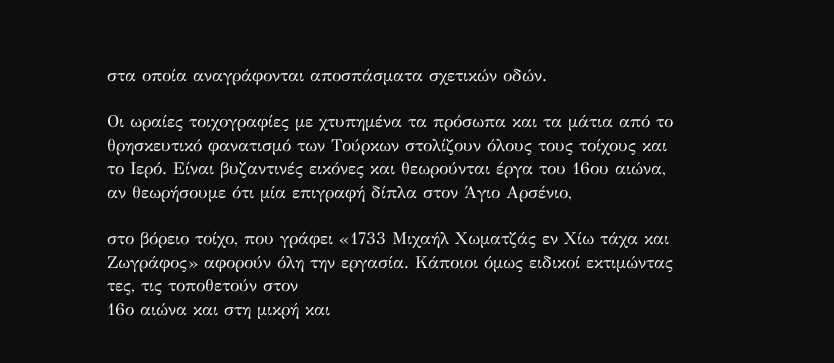στα οποία αναγράφονται αποσπάσματα σχετικών οδών.

Οι ωραίες τοιχογραφίες με χτυπημένα τα πρόσωπα και τα μάτια από το θρησκευτικό φανατισμό των Τούρκων στολίζουν όλους τους τοίχους και το Ιερό. Είναι βυζαντινές εικόνες και θεωρούνται έργα του 16ου αιώνα, αν θεωρήσουμε ότι μία επιγραφή δίπλα στον Άγιο Αρσένιο,

στο βόρειο τοίχο, που γράφει «1733 Μιχαήλ Χωματζάς εν Χίω τάχα και Ζωγράφος» αφορούν όλη την εργασία. Κάποιοι όμως ειδικοί εκτιμώντας τες, τις τοποθετούν στον
16ο αιώνα και στη μικρή και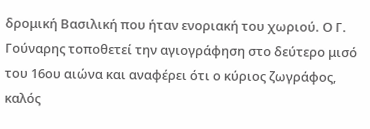δρομική Βασιλική που ήταν ενοριακή του χωριού. Ο Γ. Γούναρης τοποθετεί την αγιογράφηση στο δεύτερο μισό του 16ου αιώνα και αναφέρει ότι ο κύριος ζωγράφος, καλός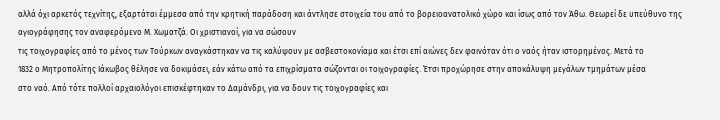αλλά όχι αρκετός τεχνίτης, εξαρτάται έμμεσα από την κρητική παράδοση και άντλησε στοιχεία του από το βορειοανατολικό χώρο και ίσως από τον Άθω. Θεωρεί δε υπεύθυνο της αγιογράφησης τον αναφερόμενο Μ. Χωματζά. Οι χριστιανοί, για να σώσουν
τις τοιχογραφίες από το μένος των Τούρκων αναγκάστηκαν να τις καλύψουν με ασβεστοκονίαμα και έτσι επί αιώνες δεν φαινόταν ότι ο ναός ήταν ιστορημένος. Μετά το
1832 ο Μητροπολίτης Ιάκωβος θέλησε να δοκιμάσει, εάν κάτω από τα επιχρίσματα σώζονται οι τοιχογραφίες. Έτσι προχώρησε στην αποκάλυψη μεγάλων τμημάτων μέσα
στο ναό. Από τότε πολλοί αρχαιολόγοι επισκέφτηκαν το Δαμάνδρι, για να δουν τις τοιχογραφίες και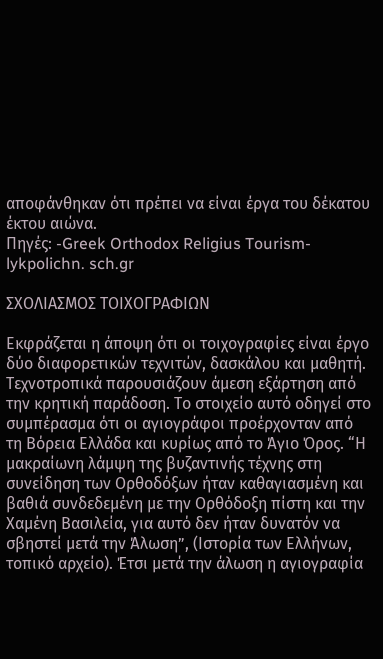αποφάνθηκαν ότι πρέπει να είναι έργα του δέκατου έκτου αιώνα.
Πηγές: -Greek Orthodox Religius Tourism-lykpolichn. sch.gr

ΣΧΟΛΙΑΣΜΟΣ ΤΟΙΧΟΓΡΑΦΙΩΝ

Εκφράζεται η άποψη ότι οι τοιχογραφίες είναι έργο δύο διαφορετικών τεχνιτών, δασκάλου και μαθητή. Τεχνοτροπικά παρουσιάζουν άμεση εξάρτηση από την κρητική παράδοση. Το στοιχείο αυτό οδηγεί στο συμπέρασμα ότι οι αγιογράφοι προέρχονταν από τη Βόρεια Ελλάδα και κυρίως από το Άγιο Όρος. “Η μακραίωνη λάμψη της βυζαντινής τέχνης στη συνείδηση των Ορθοδόξων ήταν καθαγιασμένη και βαθιά συνδεδεμένη με την Ορθόδοξη πίστη και την Xαμένη Bασιλεία, για αυτό δεν ήταν δυνατόν να σβηστεί μετά την Άλωση”, (Ιστορία των Ελλήνων, τοπικό αρχείο). Έτσι μετά την άλωση η αγιογραφία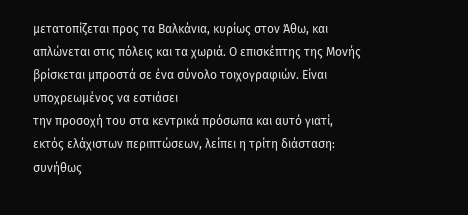μετατοπίζεται προς τα Βαλκάνια, κυρίως στον Άθω, και απλώνεται στις πόλεις και τα χωριά. Ο επισκέπτης της Mονής βρίσκεται μπροστά σε ένα σύνολο τοιχογραφιών. Είναι υποχρεωμένος να εστιάσει
την προσοχή του στα κεντρικά πρόσωπα και αυτό γιατί, εκτός ελάχιστων περιπτώσεων, λείπει η τρίτη διάσταση: συνήθως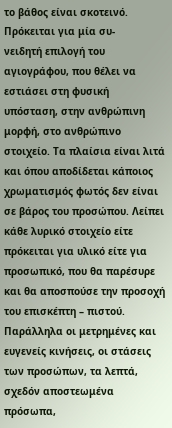το βάθος είναι σκοτεινό. Πρόκειται για μία συ-
νειδητή επιλογή του αγιογράφου, που θέλει να εστιάσει στη φυσική υπόσταση, στην ανθρώπινη μορφή, στο ανθρώπινο στοιχείο. Τα πλαίσια είναι λιτά και όπου αποδίδεται κάποιος χρωματισμός φωτός δεν είναι σε βάρος του προσώπου. Λείπει κάθε λυρικό στοιχείο είτε πρόκειται για υλικό είτε για προσωπικό, που θα παρέσυρε και θα αποσπούσε την προσοχή του επισκέπτη – πιστού. Παράλληλα οι μετρημένες και ευγενείς κινήσεις, οι στάσεις των προσώπων, τα λεπτά, σχεδόν αποστεωμένα πρόσωπα,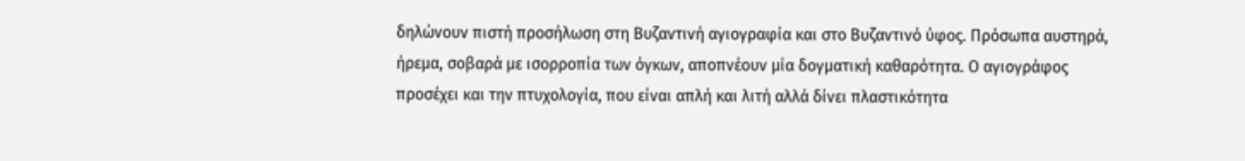δηλώνουν πιστή προσήλωση στη Βυζαντινή αγιογραφία και στο Βυζαντινό ύφος. Πρόσωπα αυστηρά, ήρεμα, σοβαρά με ισορροπία των όγκων, αποπνέουν μία δογματική καθαρότητα. Ο αγιογράφος προσέχει και την πτυχολογία, που είναι απλή και λιτή αλλά δίνει πλαστικότητα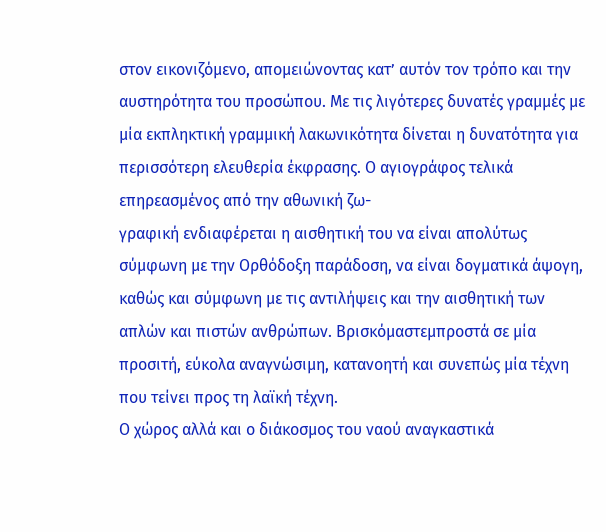στον εικονιζόμενο, απομειώνοντας κατ’ αυτόν τον τρόπο και την αυστηρότητα του προσώπου. Με τις λιγότερες δυνατές γραμμές με μία εκπληκτική γραμμική λακωνικότητα δίνεται η δυνατότητα για περισσότερη ελευθερία έκφρασης. Ο αγιογράφος τελικά επηρεασμένος από την αθωνική ζω-
γραφική ενδιαφέρεται η αισθητική του να είναι απολύτως σύμφωνη με την Ορθόδοξη παράδοση, να είναι δογματικά άψογη, καθώς και σύμφωνη με τις αντιλήψεις και την αισθητική των απλών και πιστών ανθρώπων. Βρισκόμαστεμπροστά σε μία προσιτή, εύκολα αναγνώσιμη, κατανοητή και συνεπώς μία τέχνη που τείνει προς τη λαϊκή τέχνη.
Ο χώρος αλλά και ο διάκοσμος του ναού αναγκαστικά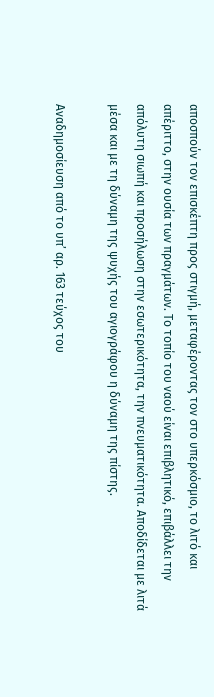αποσπούν τον επισκέπτη προς στιγμή, μεταφέροντας τον στο υπερκόσμιο, το λιτό και απέριττο, στην ουσία των πραγμάτων. Το τοπίο του ναού είναι επιβλητικό, επιβάλλει την απόλυτη σιωπή και προσήλωση στην εσωτερικότητα, την πνευματικότητα. Αποδίδεται με λιτά μέσα και με τη δύναμη της ψυχής του αγιογράφου η δύναμη της πίστης.

Αναδημοσίευση από το υπ’ αρ. 163 τεύχος του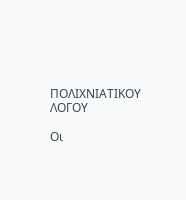ΠΟΛΙΧΝΙΑΤΙΚΟΥ ΛΟΓΟΥ

Οι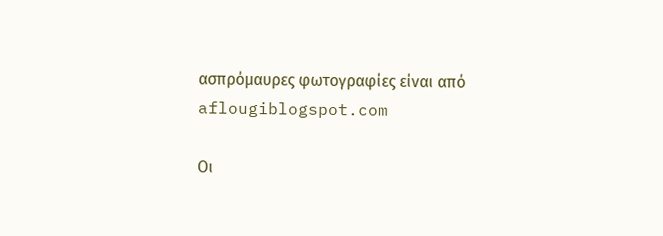ασπρόμαυρες φωτογραφίες είναι από aflougiblogspot.com

Οι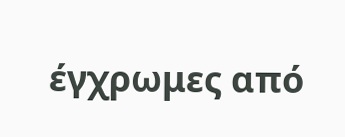έγχρωμες από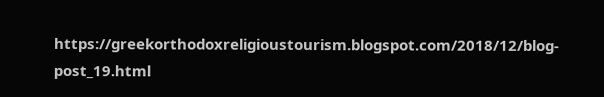https://greekorthodoxreligioustourism.blogspot.com/2018/12/blog-post_19.html